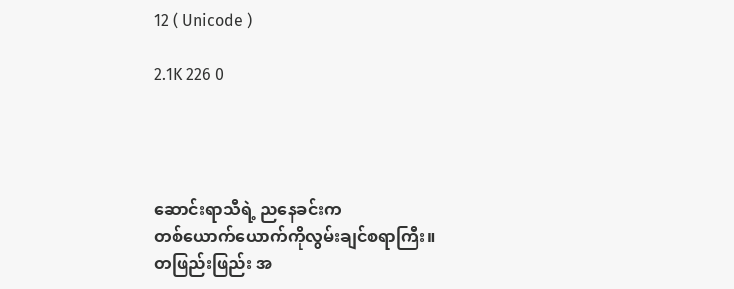12 ( Unicode )

2.1K 226 0




ဆောင်းရာသီရဲ့ ညနေခင်းက
တစ်ယောက်ယောက်ကိုလွမ်းချင်စရာကြီး။
တဖြည်းဖြည်း အ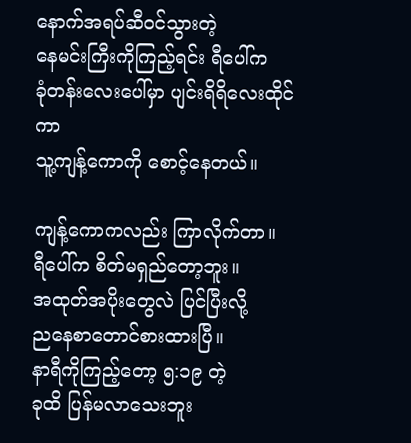နောက်အရပ်ဆီဝင်သွားတဲ့
နေမင်းကြီးကိုကြည့်ရင်း ရီပေါ်က
ခုံတန်းလေးပေါ်မှာ ပျင်းရိရိလေးထိုင်ကာ
သူ့ကျန့်ကောကို စောင့်နေတယ်။

ကျန့်ကောကလည်း ကြာလိုက်တာ။
ရီပေါ်က စိတ်မရှည်တော့ဘူး။
အထုတ်အပိုးတွေလဲ ပြင်ပြီးလို့
ညနေစာတောင်စားထားပြီ။
နာရီကိုကြည့်တော့ ၅:၁၉ တဲ့
ခုထိ ပြန်မလာသေးဘူး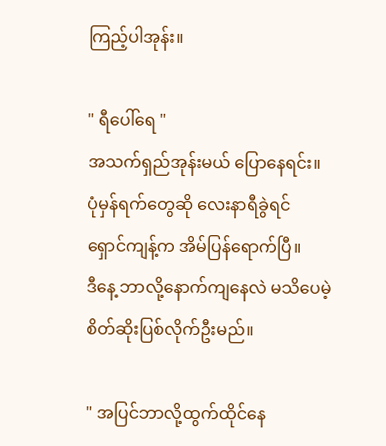ကြည့်ပါအုန်း။

" ရီပေါ်ရေ "
အသက်ရှည်အုန်းမယ် ပြောနေရင်း။
ပုံမှန်ရက်တွေဆို လေးနာရီခွဲရင်
ရှောင်ကျန့်က အိမ်ပြန်ရောက်ပြီ။
ဒီနေ့ ဘာလို့နောက်ကျနေလဲ မသိပေမဲ့
စိတ်ဆိုးပြစ်လိုက်ဦးမည်။

" အပြင်ဘာလို့ထွက်ထိုင်နေ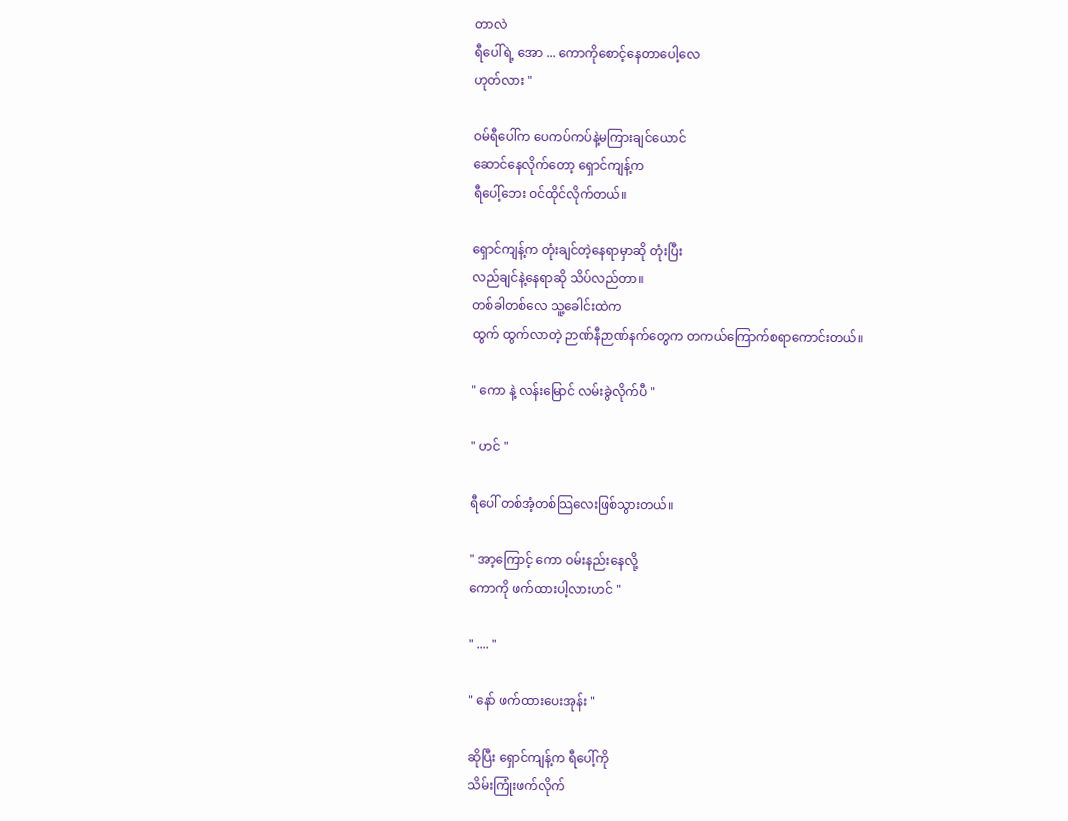တာလဲ
ရီပေါ်ရဲ့ အော ... ကောကိုစောင့်နေတာပေါ့လေ
ဟုတ်လား "

ဝမ်ရီပေါ်က ပေကပ်ကပ်နဲ့မကြားချင်ယောင်
ဆောင်နေလိုက်တော့ ရှောင်ကျန့်က
ရီပေါ့်ဘေး ဝင်ထိုင်လိုက်တယ်။

ရှောင်ကျန့်က တုံးချင်တဲ့နေရာမှာဆို တုံးပြီး
လည်ချင်နဲ့နေရာဆို သိပ်လည်တာ။
တစ်ခါတစ်လေ သူ့ခေါင်းထဲက
ထွက် ထွက်လာတဲ့ ဉာဏ်နီဉာဏ်နက်တွေက တကယ်ကြောက်စရာကောင်းတယ်။

" ကော နဲ့ လန်းမြောင် လမ်းခွဲလိုက်ပီ "

" ဟင် "

ရီပေါ် တစ်အံ့တစ်သြလေးဖြစ်သွားတယ်။

" အာ့ကြောင့် ကော ဝမ်းနည်းနေလို့
ကောကို ဖက်ထားပါ့လားဟင် "

" .... "

" နော် ဖက်ထားပေးအုန်း "

ဆိုပြီး ရှောင်ကျန့်က ရီပေါ့်ကို
သိမ်းကြုံးဖက်လိုက်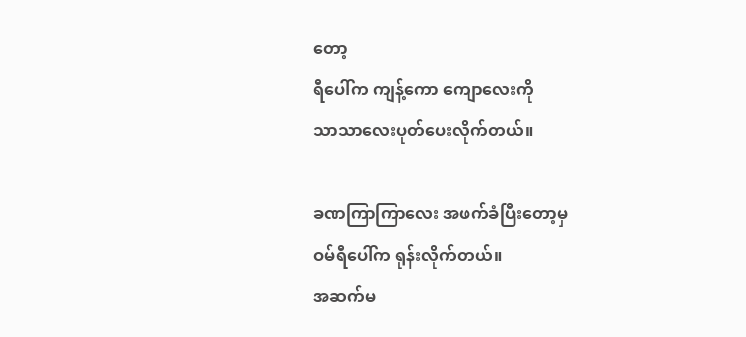တော့
ရီပေါ်က ကျန့်ကော ကျောလေးကို
သာသာလေးပုတ်ပေးလိုက်တယ်။

ခဏကြာကြာလေး အဖက်ခံပြီးတော့မှ
ဝမ်ရီပေါ်က ရုန်းလိုက်တယ်။
အဆက်မ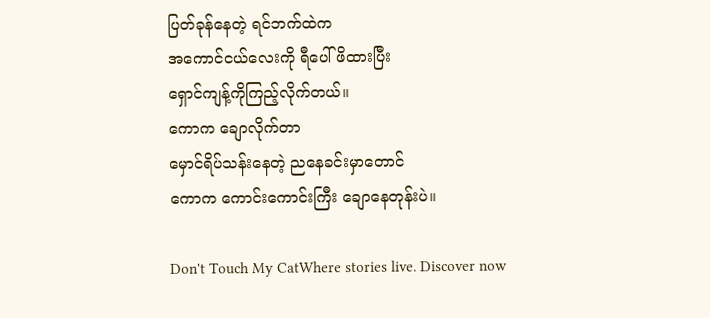ပြတ်ခုန်နေတဲ့ ရင်ဘက်ထဲက
အကောင်ငယ်လေးကို ရီပေါ်ဖိထားပြီး
ရှောင်ကျန့်ကိုကြည့်လိုက်တယ်။
ကောက ချောလိုက်တာ
မှောင်ရိပ်သန်းနေတဲ့ ညနေခင်းမှာတောင်
ကောက ကောင်းကောင်းကြီး ချောနေတုန်းပဲ။

Don't Touch My CatWhere stories live. Discover now